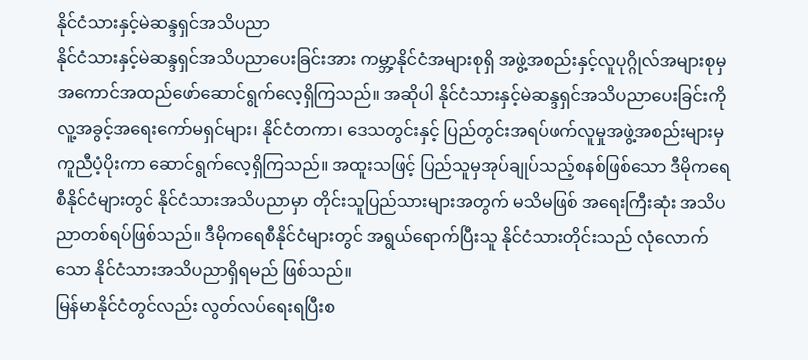နိုင်ငံသားနှင့်မဲဆန္ဒရှင်အသိပညာ
နိုင်ငံသားနှင့်မဲဆန္ဒရှင်အသိပညာပေးခြင်းအား ကမ္ဘာ့နိုင်ငံအများစုရှိ အဖွဲ့အစည်းနှင့်လူပုဂ္ဂိုလ်အများစုမှ အကောင်အထည်ဖော်ဆောင်ရွက်လေ့ရှိကြသည်။ အဆိုပါ နိုင်ငံသားနှင့်မဲဆန္ဒရှင်အသိပညာပေးခြင်းကို လူ့အခွင့်အရေးကော်မရှင်များ၊ နိုင်ငံတကာ၊ ဒေသတွင်းနှင့် ပြည်တွင်းအရပ်ဖက်လူမှုအဖွဲ့အစည်းများမှ ကူညီပံ့ပိုးကာ ဆောင်ရွက်လေ့ရှိကြသည်။ အထူးသဖြင့် ပြည်သူမှအုပ်ချုပ်သည့်စနစ်ဖြစ်သော ဒီမိုကရေစီနိုင်ငံများတွင် နိုင်ငံသားအသိပညာမှာ တိုင်းသူပြည်သားများအတွက် မသိမဖြစ် အရေးကြီးဆုံး အသိပညာတစ်ရပ်ဖြစ်သည်။ ဒီမိုကရေစီနိုင်ငံများတွင် အရွယ်ရောက်ပြီးသူ နိုင်ငံသားတိုင်းသည် လုံလောက်သော နိုင်ငံသားအသိပညာရှိရမည် ဖြစ်သည်။
မြန်မာနိုင်ငံတွင်လည်း လွတ်လပ်ရေးရပြီးစ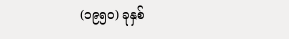(၁၉၅၀) ခုနှစ်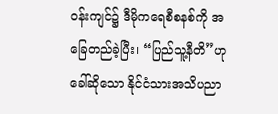ဝန်းကျင်၌ ဒီမိုကရေစီစနစ်ကို အခြေတည်ခဲ့ပြီး၊ “ပြည်သူ့နီတိ”ဟုခေါ်ဆိုသော နိုင်ငံသားအသိပညာ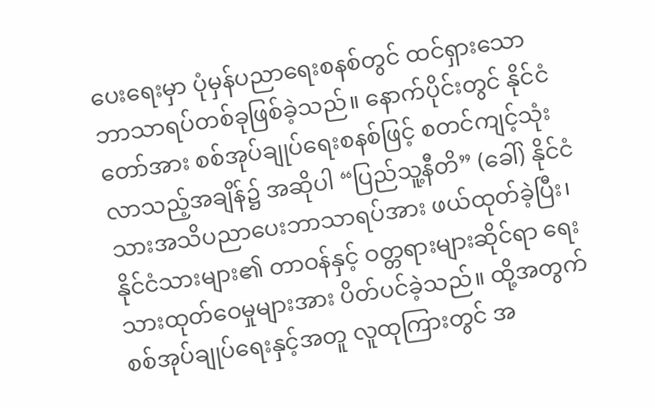ပေးရေးမှာ ပုံမှန်ပညာရေးစနစ်တွင် ထင်ရှားသော ဘာသာရပ်တစ်ခုဖြစ်ခဲ့သည်။ နောက်ပိုင်းတွင် နိုင်ငံတော်အား စစ်အုပ်ချုပ်ရေးစနစ်ဖြင့် စတင်ကျင့်သုံးလာသည့်အချိန်၌ အဆိုပါ “ပြည်သူ့နီတိ” (ခေါ်) နိုင်ငံသားအသိပညာပေးဘာသာရပ်အား ဖယ်ထုတ်ခဲ့ပြီး၊ နိုင်ငံသားများ၏ တာဝန်နှင့် ဝတ္တရားများဆိုင်ရာ ရေးသားထုတ်ဝေမှုများအား ပိတ်ပင်ခဲ့သည်။ ထို့အတွက် စစ်အုပ်ချုပ်ရေးနှင့်အတူ လူထုကြားတွင် အ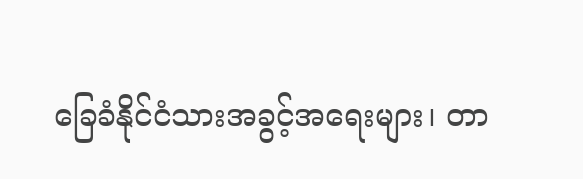ခြေခံနိုင်ငံသားအခွင့်အရေးများ၊ တာ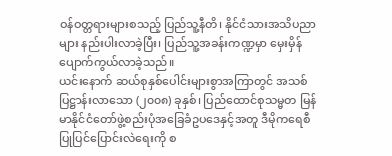ဝန်ဝတ္တရားများစသည့် ပြည်သူ့နီတိ၊ နိုင်ငံသားအသိပညာများ နည်းပါးလာခဲ့ပြီး၊ ပြည်သူ့အခန်းကဏ္ဍမှာ မှေးမှိန်ပျောက်ကွယ်လာခဲ့သည်။
ယင်းနောက် ဆယ်စုနှစ်ပေါင်းများစွာအကြာတွင် အသစ်ပြဋ္ဌာန်းလာသော (၂၀၀၈) ခုနှစ်၊ ပြည်ထောင်စုသမ္မတ မြန်မာနိုင်ငံတော်ဖွဲ့စည်းပုံအခြေခံဥပဒေနှင့်အတူ ဒီမိုကရေစီပြုပြင်ပြောင်းလဲရေးကို စ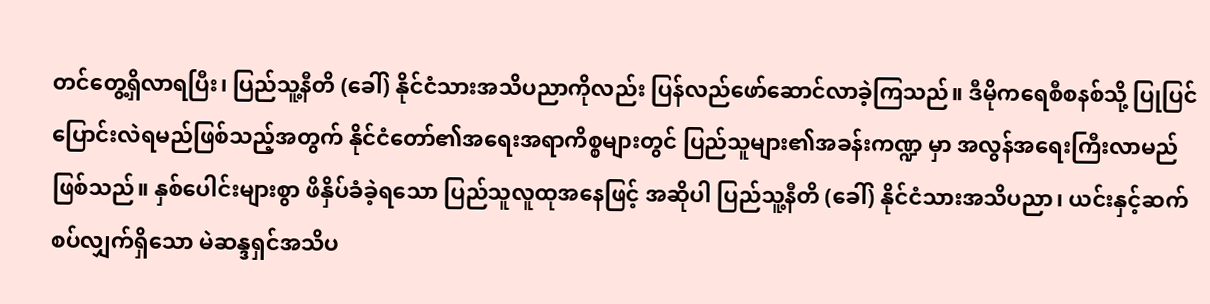တင်တွေ့ရှိလာရပြီး၊ ပြည်သူ့နီတိ (ခေါ်) နိုင်ငံသားအသိပညာကိုလည်း ပြန်လည်ဖော်ဆောင်လာခဲ့ကြသည်။ ဒီမိုကရေစီစနစ်သို့ ပြုပြင်ပြောင်းလဲရမည်ဖြစ်သည့်အတွက် နိုင်ငံတော်၏အရေးအရာကိစ္စများတွင် ပြည်သူများ၏အခန်းကဏ္ဍ မှာ အလွန်အရေးကြီးလာမည်ဖြစ်သည်။ နှစ်ပေါင်းများစွာ ဖိနှိပ်ခံခဲ့ရသော ပြည်သူလူထုအနေဖြင့် အဆိုပါ ပြည်သူ့နီတိ (ခေါ်) နိုင်ငံသားအသိပညာ၊ ယင်းနှင့်ဆက်စပ်လျှက်ရှိသော မဲဆန္ဒရှင်အသိပ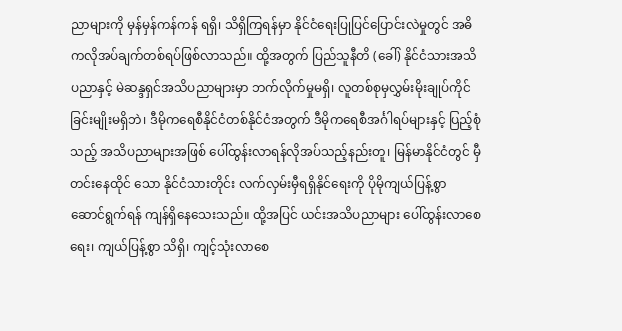ညာများကို မှန်မှန်ကန်ကန် ရရှိ၊ သိရှိကြရန်မှာ နိုင်ငံရေးပြုပြင်ပြောင်းလဲမှုတွင် အဓိကလိုအပ်ချက်တစ်ရပ်ဖြစ်လာသည်။ ထို့အတွက် ပြည်သူနီတိ (ခေါ်) နိုင်ငံသားအသိပညာနှင့် မဲဆန္ဒရှင်အသိပညာများမှာ ဘက်လိုက်မှုမရှိ၊ လူတစ်စုမှလွှမ်းမိုးချုပ်ကိုင်ခြင်းမျိုးမရှိဘဲ၊ ဒီမိုကရေစီနိုင်ငံတစ်နိုင်ငံအတွက် ဒီမိုကရေစီအင်္ဂါရပ်များနှင့် ပြည့်စုံသည့် အသိပညာများအဖြစ် ပေါ်ထွန်းလာရန်လိုအပ်သည့်နည်းတူ၊ မြန်မာနိုင်ငံတွင် မှီတင်းနေထိုင် သော နိုင်ငံသားတိုင်း လက်လှမ်းမှီရရှိနိုင်ရေးကို ပိုမိုကျယ်ပြန့်စွာ ဆောင်ရွက်ရန် ကျန်ရှိနေသေးသည်။ ထို့အပြင် ယင်းအသိပညာများ ပေါ်ထွန်းလာစေရေး၊ ကျယ်ပြန့်စွာ သိရှိ၊ ကျင့်သုံးလာစေ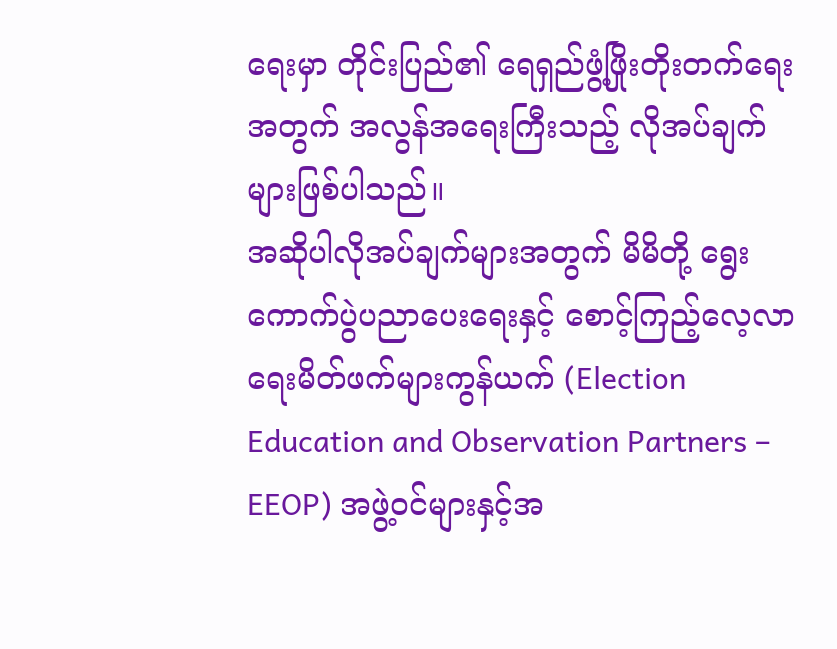ရေးမှာ တိုင်းပြည်၏ ရေရှည်ဖွံ့ဖြိုးတိုးတက်ရေးအတွက် အလွန်အရေးကြီးသည့် လိုအပ်ချက်များဖြစ်ပါသည်။
အဆိုပါလိုအပ်ချက်များအတွက် မိမိတို့ ရွေးကောက်ပွဲပညာပေးရေးနှင့် စောင့်ကြည့်လေ့လာရေးမိတ်ဖက်များကွန်ယက် (Election Education and Observation Partners – EEOP) အဖွဲ့ဝင်များနှင့်အ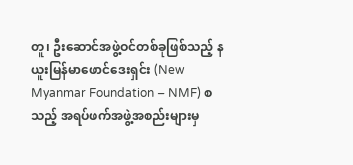တူ၊ ဦးဆောင်အဖွဲ့ဝင်တစ်ခုဖြစ်သည့် နယူးမြန်မာဖောင်ဒေးရှင်း (New Myanmar Foundation – NMF) စသည့် အရပ်ဖက်အဖွဲ့အစည်းများမှ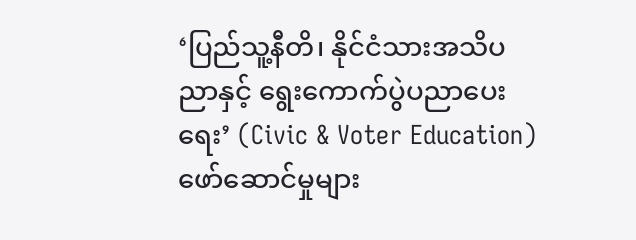‘ပြည်သူ့နီတိ၊ နိုင်ငံသားအသိပညာနှင့် ရွေးကောက်ပွဲပညာပေးရေး’ (Civic & Voter Education) ဖော်ဆောင်မှုများ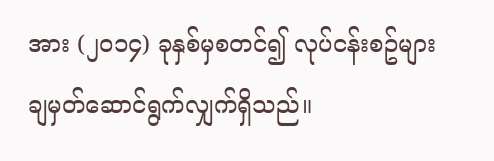အား (၂၀၁၄) ခုနှစ်မှစတင်၍ လုပ်ငန်းစဥ်များချမှတ်ဆောင်ရွက်လျှက်ရှိသည်။